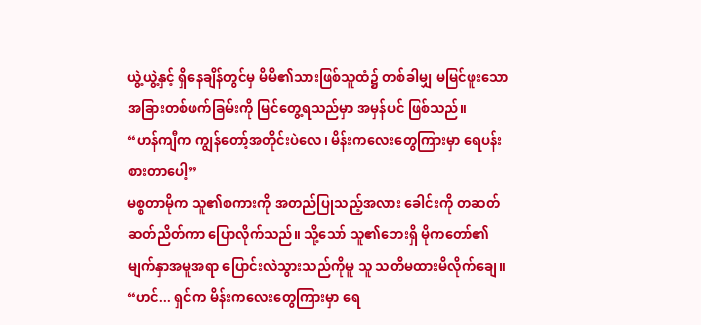ယွဲ့ယွဲ့နှင့် ရှိနေချိန်တွင်မှ မိမိ၏သားဖြစ်သူထံ၌ တစ်ခါမျှ မမြင်ဖူးသော အခြားတစ်ဖက်ခြမ်းကို မြင်တွေ့ရသည်မှာ အမှန်ပင် ဖြစ်သည်။
“ဟန်ကျီက ကျွန်တော့်အတိုင်းပဲလေ၊ မိန်းကလေးတွေကြားမှာ ရေပန်းစားတာပေါ့”
မစ္စတာမိုက သူ၏စကားကို အတည်ပြုသည့်အလား ခေါင်းကို တဆတ်ဆတ်ညိတ်ကာ ပြောလိုက်သည်။ သို့သော် သူ၏ဘေးရှိ မိုကတော်၏ မျက်နှာအမူအရာ ပြောင်းလဲသွားသည်ကိုမူ သူ သတိမထားမိလိုက်ချေ။
“ဟင်... ရှင်က မိန်းကလေးတွေကြားမှာ ရေ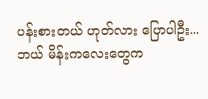ပန်းစားတယ် ဟုတ်လား ပြောပါဦး... ဘယ် မိန်းကလေးတွေက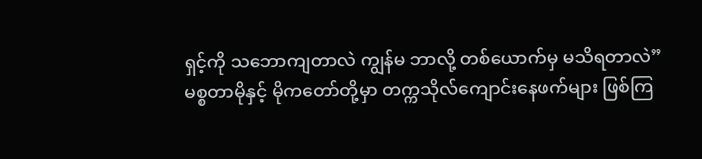ရှင့်ကို သဘောကျတာလဲ ကျွန်မ ဘာလို့ တစ်ယောက်မှ မသိရတာလဲ”
မစ္စတာမိုနှင့် မိုကတော်တို့မှာ တက္ကသိုလ်ကျောင်းနေဖက်များ ဖြစ်ကြ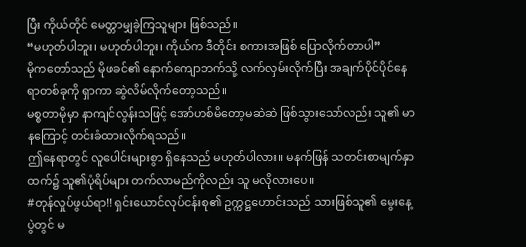ပြီး ကိုယ်တိုင် မေတ္တာမျှခဲ့ကြသူများ ဖြစ်သည်။
“မဟုတ်ပါဘူး၊ မဟုတ်ပါဘူး၊ ကိုယ်က ဒီတိုင်း စကားအဖြစ် ပြောလိုက်တာပါ”
မိုကတော်သည် မိုဖခင်၏ နောက်ကျောဘက်သို့ လက်လှမ်းလိုက်ပြီး အချက်ပိုင်ပိုင်နေရာတစ်ခုကို ရှာကာ ဆွဲလိမ်လိုက်တော့သည်။
မစ္စတာမိုမှာ နာကျင်လွန်းသဖြင့် အော်ဟစ်မိတော့မဆဲဆဲ ဖြစ်သွားသော်လည်း သူ၏ မာနကြောင့် တင်းခံထားလိုက်ရသည်။
ဤနေရာတွင် လူပေါင်းများစွာ ရှိနေသည် မဟုတ်ပါလား။ မနက်ဖြန် သတင်းစာမျက်နှာထက်၌ သူ၏ပုံရိပ်များ တက်လာမည်ကိုလည်း သူ မလိုလားပေ။
#တုန်လှုပ်ဖွယ်ရာ!! ရှင်းယောင်လုပ်ငန်းစု၏ ဥက္ကဋ္ဌဟောင်းသည် သားဖြစ်သူ၏ မွေးနေ့ပွဲတွင် မ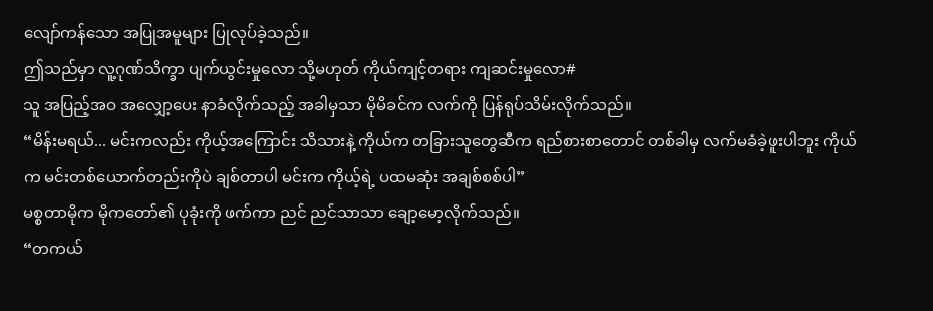လျော်ကန်သော အပြုအမူများ ပြုလုပ်ခဲ့သည်။
ဤသည်မှာ လူ့ဂုဏ်သိက္ခာ ပျက်ယွင်းမှုလော သို့မဟုတ် ကိုယ်ကျင့်တရား ကျဆင်းမှုလော#
သူ အပြည့်အဝ အလျှော့ပေး နာခံလိုက်သည့် အခါမှသာ မိုမိခင်က လက်ကို ပြန်ရုပ်သိမ်းလိုက်သည်။
“မိန်းမရယ်... မင်းကလည်း ကိုယ့်အကြောင်း သိသားနဲ့ ကိုယ်က တခြားသူတွေဆီက ရည်စားစာတောင် တစ်ခါမှ လက်မခံခဲ့ဖူးပါဘူး ကိုယ်က မင်းတစ်ယောက်တည်းကိုပဲ ချစ်တာပါ မင်းက ကိုယ့်ရဲ့ ပထမဆုံး အချစ်စစ်ပါ”
မစ္စတာမိုက မိုကတော်၏ ပုခုံးကို ဖက်ကာ ညင် ညင်သာသာ ချော့မော့လိုက်သည်။
“တကယ်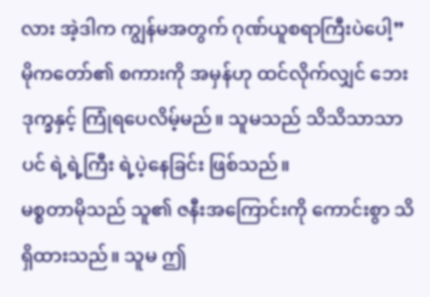လား အဲ့ဒါက ကျွန်မအတွက် ဂုဏ်ယူစရာကြီးပဲပေါ့”
မိုကတော်၏ စကားကို အမှန်ဟု ထင်လိုက်လျှင် ဘေးဒုက္ခနှင့် ကြုံရပေလိမ့်မည်။ သူမသည် သိသိသာသာပင် ရဲ့ရဲ့ကြီး ရဲ့ပဲ့နေခြင်း ဖြစ်သည်။
မစ္စတာမိုသည် သူ၏ ဇနီးအကြောင်းကို ကောင်းစွာ သိရှိထားသည်။ သူမ ဤ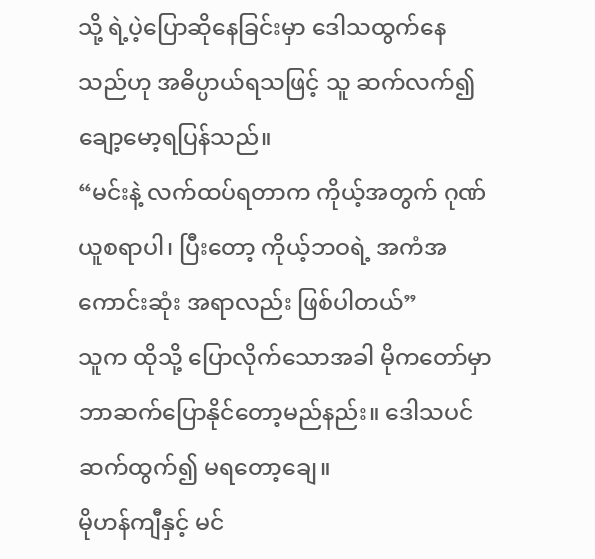သို့ ရဲ့ပဲ့ပြောဆိုနေခြင်းမှာ ဒေါသထွက်နေသည်ဟု အဓိပ္ပာယ်ရသဖြင့် သူ ဆက်လက်၍ ချော့မော့ရပြန်သည်။
“မင်းနဲ့ လက်ထပ်ရတာက ကိုယ့်အတွက် ဂုဏ်ယူစရာပါ၊ ပြီးတော့ ကိုယ့်ဘဝရဲ့ အကံအကောင်းဆုံး အရာလည်း ဖြစ်ပါတယ်”
သူက ထိုသို့ ပြောလိုက်သောအခါ မိုကတော်မှာ ဘာဆက်ပြောနိုင်တော့မည်နည်း။ ဒေါသပင် ဆက်ထွက်၍ မရတော့ချေ။
မိုဟန်ကျီနှင့် မင်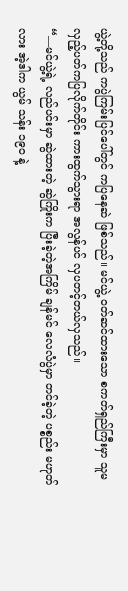ယွဲ့တို့သည် ကပွဲကြမ်းပြင်ပေါ်တွင် ကပြနေဆဲ ဖြစ်သည်။ မင်ယွဲ့ ဝတ်ဆင်ထားသော စကတ်ရှည်ကြီးမှာ သူမ လှည့်ပတ်ကပြလိုက်တိုင်း ကားထွက်သွားရာ အလွန်ပင် လှပတင့်တယ်လှသည်။
“—မင်ယွဲ့ရဲ့ လည်ပင်းမှာ ဆွဲထားတဲ့ ဆွဲကြိုးက ပြီးခဲ့တဲ့အကြိမ် ချန်မင် လေလံပွဲမှာ တင်ခဲ့တဲ့ ပစ္စည်း မဟုတ်လား အဲ့ဒါက ယွမ် သန်း ၁၉၀ နဲ့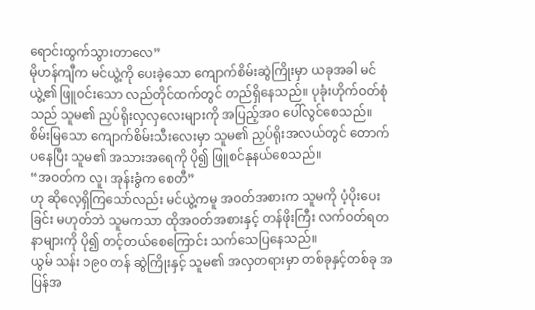ရောင်းထွက်သွားတာလေ”
မိုဟန်ကျီက မင်ယွဲ့ကို ပေးခဲ့သော ကျောက်စိမ်းဆွဲကြိုးမှာ ယခုအခါ မင်ယွဲ့၏ ဖြူဝင်းသော လည်တိုင်ထက်တွင် တည်ရှိနေသည်။ ပုခုံးဟိုက်ဝတ်စုံသည် သူမ၏ ညှပ်ရိုးလှလှလေးများကို အပြည့်အဝ ပေါ်လွင်စေသည်။
စိမ်းမြသော ကျောက်စိမ်းသီးလေးမှာ သူမ၏ ညှပ်ရိုးအလယ်တွင် တောက်ပနေပြီး သူမ၏ အသားအရေကို ပို၍ ဖြူစင်နုနယ်စေသည်။
“အဝတ်က လူ၊ အုန်းခွံက စေတီ”
ဟု ဆိုလေ့ရှိကြသော်လည်း မင်ယွဲ့ကမူ အဝတ်အစားက သူမကို ပံ့ပိုးပေးခြင်း မဟုတ်ဘဲ သူမကသာ ထိုအဝတ်အစားနှင့် တန်ဖိုးကြီး လက်ဝတ်ရတနာများကို ပို၍ တင့်တယ်စေကြောင်း သက်သေပြနေသည်။
ယွမ် သန်း ၁၉၀ တန် ဆွဲကြိုးနှင့် သူမ၏ အလှတရားမှာ တစ်ခုနှင့်တစ်ခု အပြန်အ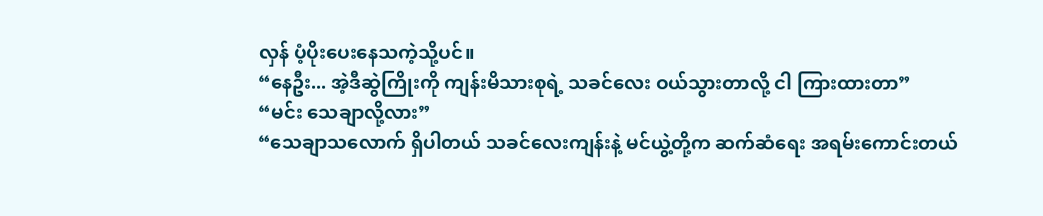လှန် ပံ့ပိုးပေးနေသကဲ့သို့ပင်။
“နေဦး... အဲ့ဒီဆွဲကြိုးကို ကျန်းမိသားစုရဲ့ သခင်လေး ဝယ်သွားတာလို့ ငါ ကြားထားတာ”
“မင်း သေချာလို့လား”
“သေချာသလောက် ရှိပါတယ် သခင်လေးကျန်းနဲ့ မင်ယွဲ့တို့က ဆက်ဆံရေး အရမ်းကောင်းတယ်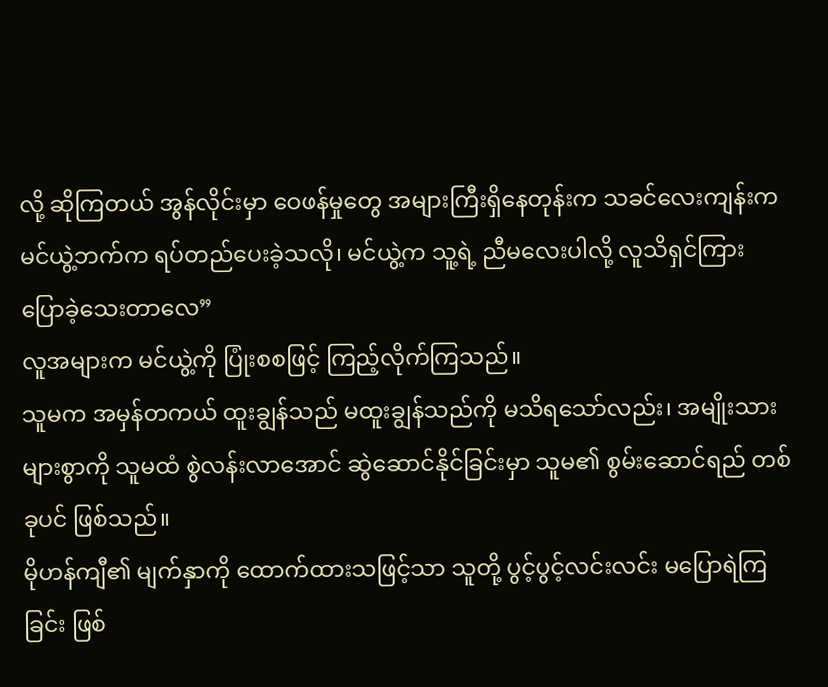လို့ ဆိုကြတယ် အွန်လိုင်းမှာ ဝေဖန်မှုတွေ အများကြီးရှိနေတုန်းက သခင်လေးကျန်းက မင်ယွဲ့ဘက်က ရပ်တည်ပေးခဲ့သလို၊ မင်ယွဲ့က သူ့ရဲ့ ညီမလေးပါလို့ လူသိရှင်ကြား ပြောခဲ့သေးတာလေ”
လူအများက မင်ယွဲ့ကို ပြုံးစစဖြင့် ကြည့်လိုက်ကြသည်။
သူမက အမှန်တကယ် ထူးချွန်သည် မထူးချွန်သည်ကို မသိရသော်လည်း၊ အမျိုးသားများစွာကို သူမထံ စွဲလန်းလာအောင် ဆွဲဆောင်နိုင်ခြင်းမှာ သူမ၏ စွမ်းဆောင်ရည် တစ်ခုပင် ဖြစ်သည်။
မိုဟန်ကျီ၏ မျက်နှာကို ထောက်ထားသဖြင့်သာ သူတို့ ပွင့်ပွင့်လင်းလင်း မပြောရဲကြခြင်း ဖြစ်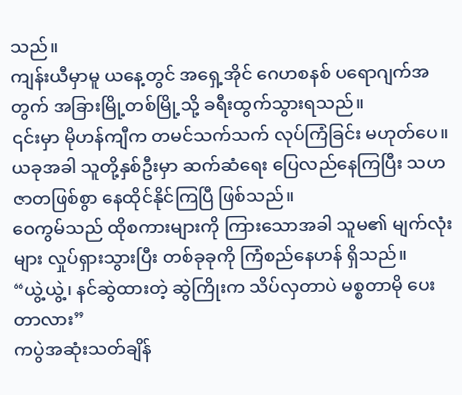သည်။
ကျန်းယီမှာမူ ယနေ့တွင် အရှေ့အိုင် ဂေဟစနစ် ပရောဂျက်အတွက် အခြားမြို့တစ်မြို့သို့ ခရီးထွက်သွားရသည်။
၎င်းမှာ မိုဟန်ကျီက တမင်သက်သက် လုပ်ကြံခြင်း မဟုတ်ပေ။ ယခုအခါ သူတို့နှစ်ဦးမှာ ဆက်ဆံရေး ပြေလည်နေကြပြီး သဟဇာတဖြစ်စွာ နေထိုင်နိုင်ကြပြီ ဖြစ်သည်။
ဝေကွမ်သည် ထိုစကားများကို ကြားသောအခါ သူမ၏ မျက်လုံးများ လှုပ်ရှားသွားပြီး တစ်ခုခုကို ကြံစည်နေဟန် ရှိသည်။
“ယွဲ့ယွဲ့၊ နင်ဆွဲထားတဲ့ ဆွဲကြိုးက သိပ်လှတာပဲ မစ္စတာမို ပေးတာလား”
ကပွဲအဆုံးသတ်ချိန်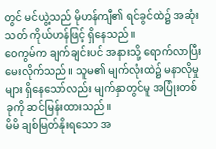တွင် မင်ယွဲ့သည် မိုဟန်ကျီ၏ ရင်ခွင်ထဲ၌ အဆုံးသတ် ကိုယ်ဟန်ဖြင့် ရှိနေသည်။
ဝေကွမ်က ချက်ချင်းပင် အနားသို့ ရောက်လာပြီး မေးလိုက်သည်။ သူမ၏ မျက်လုံးထဲ၌ မနာလိုမှုများ ရှိနေသော်လည်း မျက်နှာတွင်မူ အပြုံးတစ်ခုကို ဆင်မြန်းထားသည်။
မိမိ ချစ်မြတ်နိုးရသော အ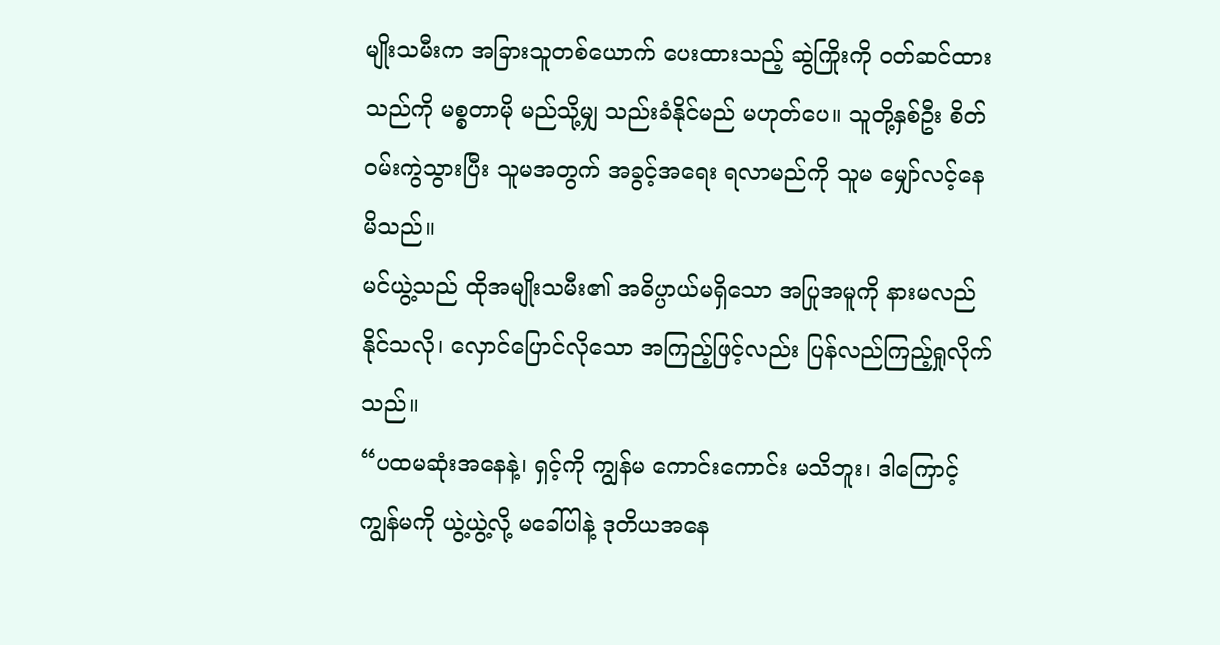မျိုးသမီးက အခြားသူတစ်ယောက် ပေးထားသည့် ဆွဲကြိုးကို ဝတ်ဆင်ထားသည်ကို မစ္စတာမို မည်သို့မျှ သည်းခံနိုင်မည် မဟုတ်ပေ။ သူတို့နှစ်ဦး စိတ်ဝမ်းကွဲသွားပြီး သူမအတွက် အခွင့်အရေး ရလာမည်ကို သူမ မျှော်လင့်နေမိသည်။
မင်ယွဲ့သည် ထိုအမျိုးသမီး၏ အဓိပ္ပာယ်မရှိသော အပြုအမူကို နားမလည်နိုင်သလို၊ လှောင်ပြောင်လိုသော အကြည့်ဖြင့်လည်း ပြန်လည်ကြည့်ရှုလိုက်သည်။
“ပထမဆုံးအနေနဲ့၊ ရှင့်ကို ကျွန်မ ကောင်းကောင်း မသိဘူး၊ ဒါကြောင့် ကျွန်မကို ယွဲ့ယွဲ့လို့ မခေါ်ပါနဲ့ ဒုတိယအနေ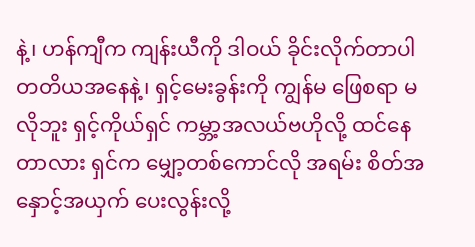နဲ့၊ ဟန်ကျီက ကျန်းယီကို ဒါဝယ် ခိုင်းလိုက်တာပါ တတိယအနေနဲ့၊ ရှင့်မေးခွန်းကို ကျွန်မ ဖြေစရာ မလိုဘူး ရှင့်ကိုယ်ရှင် ကမ္ဘာ့အလယ်ဗဟိုလို့ ထင်နေတာလား ရှင်က မျှော့တစ်ကောင်လို အရမ်း စိတ်အနှောင့်အယှက် ပေးလွန်းလို့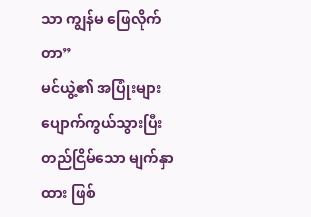သာ ကျွန်မ ဖြေလိုက်တာ”
မင်ယွဲ့၏ အပြုံးများ ပျောက်ကွယ်သွားပြီး တည်ငြိမ်သော မျက်နှာထား ဖြစ်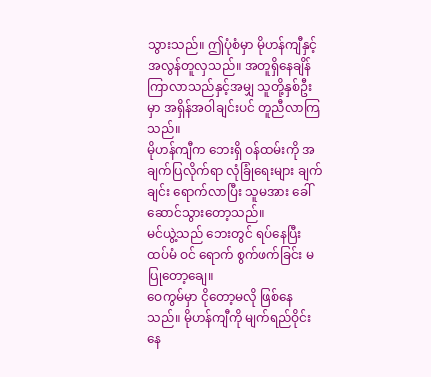သွားသည်။ ဤပုံစံမှာ မိုဟန်ကျီနှင့် အလွန်တူလှသည်။ အတူရှိနေချိန် ကြာလာသည်နှင့်အမျှ သူတို့နှစ်ဦးမှာ အရှိန်အဝါချင်းပင် တူညီလာကြသည်။
မိုဟန်ကျီက ဘေးရှိ ဝန်ထမ်းကို အချက်ပြလိုက်ရာ လုံခြုံရေးများ ချက်ချင်း ရောက်လာပြီး သူမအား ခေါ်ဆောင်သွားတော့သည်။
မင်ယွဲ့သည် ဘေးတွင် ရပ်နေပြီး ထပ်မံ ဝင် ရောက် စွက်ဖက်ခြင်း မပြုတော့ချေ။
ဝေကွမ်မှာ ငိုတော့မလို ဖြစ်နေသည်။ မိုဟန်ကျီကို မျက်ရည်ဝိုင်းနေ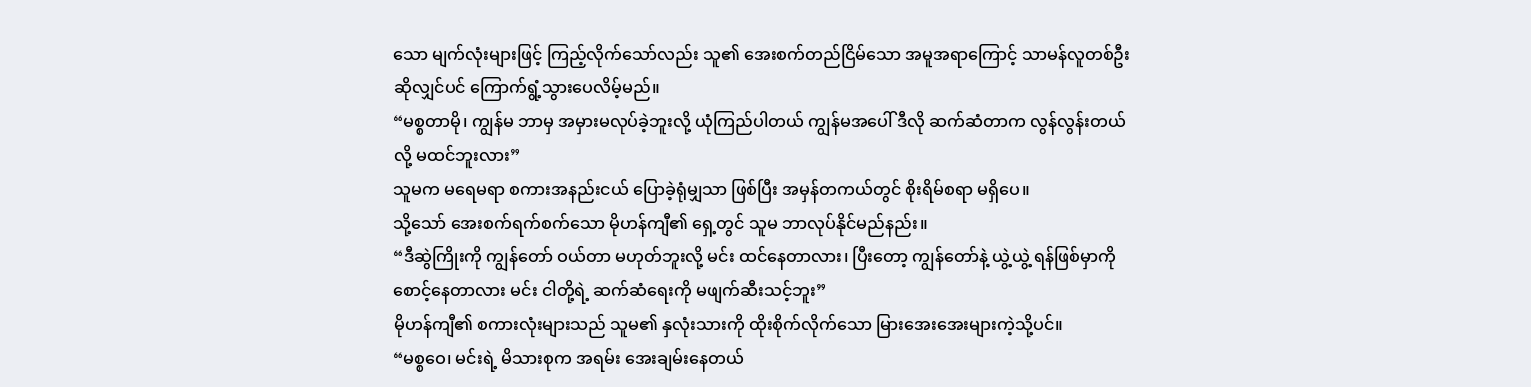သော မျက်လုံးများဖြင့် ကြည့်လိုက်သော်လည်း သူ၏ အေးစက်တည်ငြိမ်သော အမူအရာကြောင့် သာမန်လူတစ်ဦးဆိုလျှင်ပင် ကြောက်ရွံ့သွားပေလိမ့်မည်။
“မစ္စတာမို၊ ကျွန်မ ဘာမှ အမှားမလုပ်ခဲ့ဘူးလို့ ယုံကြည်ပါတယ် ကျွန်မအပေါ် ဒီလို ဆက်ဆံတာက လွန်လွန်းတယ်လို့ မထင်ဘူးလား”
သူမက မရေမရာ စကားအနည်းငယ် ပြောခဲ့ရုံမျှသာ ဖြစ်ပြီး အမှန်တကယ်တွင် စိုးရိမ်စရာ မရှိပေ။
သို့သော် အေးစက်ရက်စက်သော မိုဟန်ကျီ၏ ရှေ့တွင် သူမ ဘာလုပ်နိုင်မည်နည်း။
“ဒီဆွဲကြိုးကို ကျွန်တော် ဝယ်တာ မဟုတ်ဘူးလို့ မင်း ထင်နေတာလား၊ ပြီးတော့ ကျွန်တော်နဲ့ ယွဲ့ယွဲ့ ရန်ဖြစ်မှာကို စောင့်နေတာလား မင်း ငါတို့ရဲ့ ဆက်ဆံရေးကို မဖျက်ဆီးသင့်ဘူး”
မိုဟန်ကျီ၏ စကားလုံးများသည် သူမ၏ နှလုံးသားကို ထိုးစိုက်လိုက်သော မြားအေးအေးများကဲ့သို့ပင်။
“မစ္စဝေ၊ မင်းရဲ့ မိသားစုက အရမ်း အေးချမ်းနေတယ်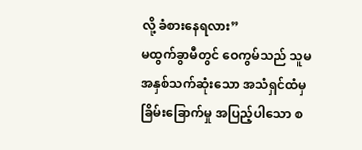လို့ ခံစားနေရလား”
မထွက်ခွာမီတွင် ဝေကွမ်သည် သူမ အနှစ်သက်ဆုံးသော အသံရှင်ထံမှ ခြိမ်းခြောက်မှု အပြည့်ပါသော စ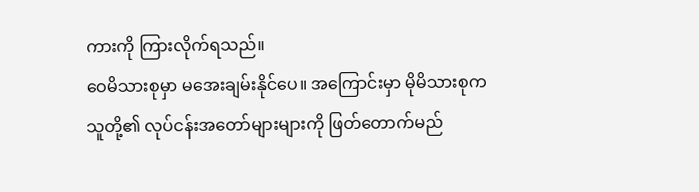ကားကို ကြားလိုက်ရသည်။
ဝေမိသားစုမှာ မအေးချမ်းနိုင်ပေ။ အကြောင်းမှာ မိုမိသားစုက သူတို့၏ လုပ်ငန်းအတော်များများကို ဖြတ်တောက်မည်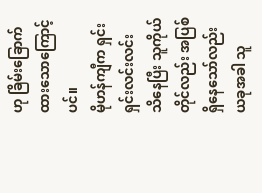ဟု ခြိမ်းခြောက်ထားသောကြောင့်ပင်။
မိုဟန်ကျီက ရှင်းရှင်းလင်းလင်း သိနေပြီး သူကိုယ်တိုင်လည်း အပြစ်ရှိနေသော်လည်း ယခုအခါ သူ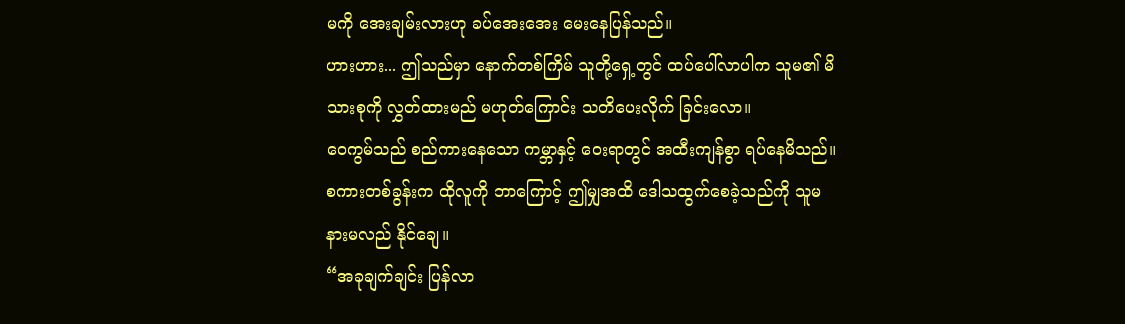မကို အေးချမ်းလားဟု ခပ်အေးအေး မေးနေပြန်သည်။
ဟားဟား... ဤသည်မှာ နောက်တစ်ကြိမ် သူတို့ရှေ့တွင် ထပ်ပေါ်လာပါက သူမ၏ မိသားစုကို လွှတ်ထားမည် မဟုတ်ကြောင်း သတိပေးလိုက် ခြင်းလော။
ဝေကွမ်သည် စည်ကားနေသော ကမ္ဘာနှင့် ဝေးရာတွင် အထီးကျန်စွာ ရပ်နေမိသည်။
စကားတစ်ခွန်းက ထိုလူကို ဘာကြောင့် ဤမျှအထိ ဒေါသထွက်စေခဲ့သည်ကို သူမ နားမလည် နိုင်ချေ။
“အခုချက်ချင်း ပြန်လာ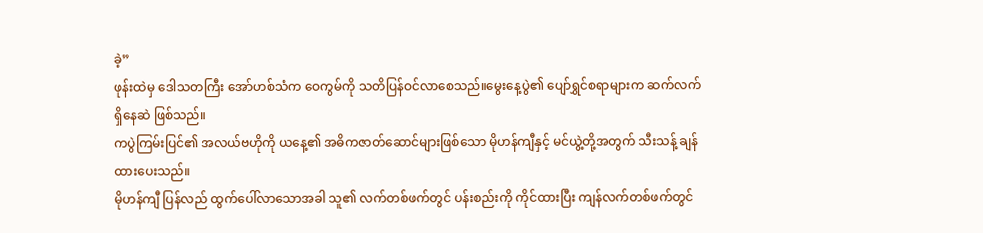ခဲ့”
ဖုန်းထဲမှ ဒေါသတကြီး အော်ဟစ်သံက ဝေကွမ်ကို သတိပြန်ဝင်လာစေသည်။မွေးနေ့ပွဲ၏ ပျော်ရွှင်စရာများက ဆက်လက် ရှိနေဆဲ ဖြစ်သည်။
ကပွဲကြမ်းပြင်၏ အလယ်ဗဟိုကို ယနေ့၏ အဓိကဇာတ်ဆောင်များဖြစ်သော မိုဟန်ကျီနှင့် မင်ယွဲ့တို့အတွက် သီးသန့် ချန်ထားပေးသည်။
မိုဟန်ကျီ ပြန်လည် ထွက်ပေါ်လာသောအခါ သူ၏ လက်တစ်ဖက်တွင် ပန်းစည်းကို ကိုင်ထားပြီး ကျန်လက်တစ်ဖက်တွင်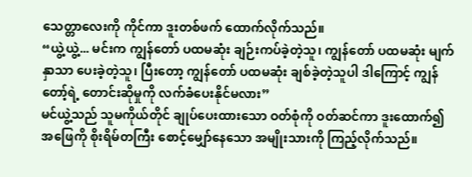သေတ္တာလေးကို ကိုင်ကာ ဒူးတစ်ဖက် ထောက်လိုက်သည်။
“ယွဲ့ယွဲ့... မင်းက ကျွန်တော် ပထမဆုံး ချဉ်းကပ်ခဲ့တဲ့သူ၊ ကျွန်တော် ပထမဆုံး မျက်နှာသာ ပေးခဲ့တဲ့သူ၊ ပြီးတော့ ကျွန်တော် ပထမဆုံး ချစ်ခဲ့တဲ့သူပါ ဒါကြောင့် ကျွန်တော့်ရဲ့ တောင်းဆိုမှုကို လက်ခံပေးနိုင်မလား”
မင်ယွဲ့သည် သူမကိုယ်တိုင် ချုပ်ပေးထားသော ဝတ်စုံကို ဝတ်ဆင်ကာ ဒူးထောက်၍ အဖြေကို စိုးရိမ်တကြီး စောင့်မျှော်နေသော အမျိုးသားကို ကြည့်လိုက်သည်။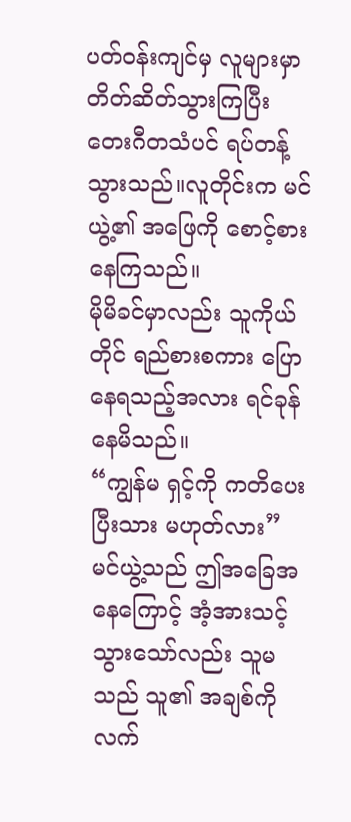ပတ်ဝန်းကျင်မှ လူများမှာ တိတ်ဆိတ်သွားကြပြီး တေးဂီတသံပင် ရပ်တန့်သွားသည်။လူတိုင်းက မင်ယွဲ့၏ အဖြေကို စောင့်စားနေကြသည်။
မိုမိခင်မှာလည်း သူကိုယ်တိုင် ရည်စားစကား ပြောနေရသည့်အလား ရင်ခုန်နေမိသည်။
“ကျွန်မ ရှင့်ကို ကတိပေးပြီးသား မဟုတ်လား”
မင်ယွဲ့သည် ဤအခြေအနေကြောင့် အံ့အားသင့်သွားသော်လည်း သူမသည် သူ၏ အချစ်ကို လက်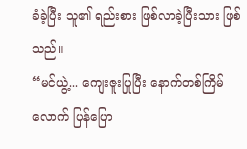ခံခဲ့ပြီး သူ၏ ရည်းစား ဖြစ်လာခဲ့ပြီးသား ဖြစ်သည်။
“မင်ယွဲ့... ကျေးဇူးပြုပြီး နောက်တစ်ကြိမ်လောက် ပြန်ပြော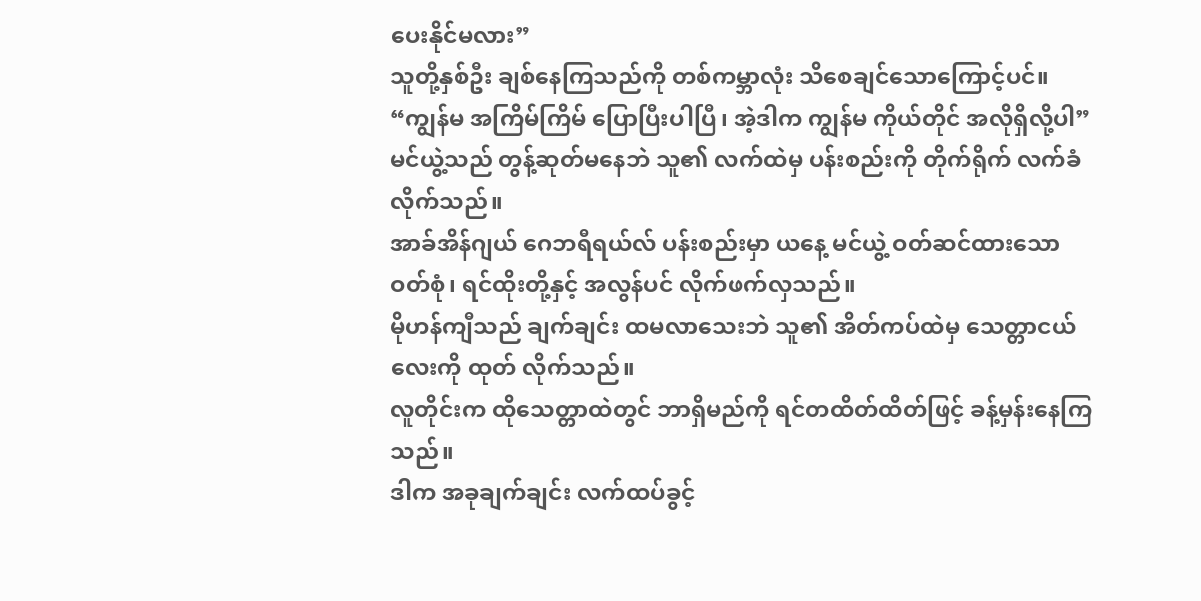ပေးနိုင်မလား”
သူတို့နှစ်ဦး ချစ်နေကြသည်ကို တစ်ကမ္ဘာလုံး သိစေချင်သောကြောင့်ပင်။
“ကျွန်မ အကြိမ်ကြိမ် ပြောပြီးပါပြီ၊ အဲ့ဒါက ကျွန်မ ကိုယ်တိုင် အလိုရှိလို့ပါ”
မင်ယွဲ့သည် တွန့်ဆုတ်မနေဘဲ သူ၏ လက်ထဲမှ ပန်းစည်းကို တိုက်ရိုက် လက်ခံလိုက်သည်။
အာခ်အိန်ဂျယ် ဂေဘရီရယ်လ် ပန်းစည်းမှာ ယနေ့ မင်ယွဲ့ ဝတ်ဆင်ထားသော ဝတ်စုံ၊ ရင်ထိုးတို့နှင့် အလွန်ပင် လိုက်ဖက်လှသည်။
မိုဟန်ကျီသည် ချက်ချင်း ထမလာသေးဘဲ သူ၏ အိတ်ကပ်ထဲမှ သေတ္တာငယ်လေးကို ထုတ် လိုက်သည်။
လူတိုင်းက ထိုသေတ္တာထဲတွင် ဘာရှိမည်ကို ရင်တထိတ်ထိတ်ဖြင့် ခန့်မှန်းနေကြသည်။
ဒါက အခုချက်ချင်း လက်ထပ်ခွင့်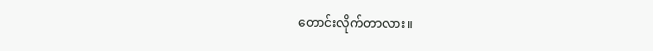တောင်းလိုက်တာလား။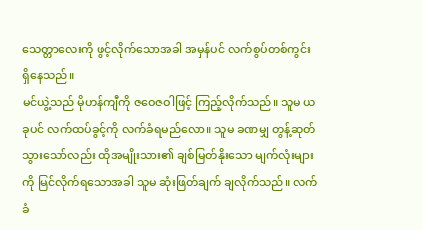သေတ္တာလေးကို ဖွင့်လိုက်သောအခါ အမှန်ပင် လက်စွပ်တစ်ကွင်း ရှိနေသည်။
မင်ယွဲ့သည် မိုဟန်ကျီကို ဇဝေဇဝါဖြင့် ကြည့်လိုက်သည်။ သူမ ယခုပင် လက်ထပ်ခွင့်ကို လက်ခံရမည်လော။ သူမ ခဏမျှ တွန့်ဆုတ်သွားသော်လည်း ထိုအမျိုးသား၏ ချစ်မြတ်နိုးသော မျက်လုံးများကို မြင်လိုက်ရသောအခါ သူမ ဆုံးဖြတ်ချက် ချလိုက်သည်။ လက်ခံ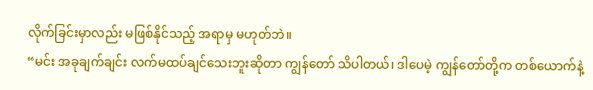လိုက်ခြင်းမှာလည်း မဖြစ်နိုင်သည့် အရာမှ မဟုတ်ဘဲ။
“မင်း အခုချက်ချင်း လက်မထပ်ချင်သေးဘူးဆိုတာ ကျွန်တော် သိပါတယ်၊ ဒါပေမဲ့ ကျွန်တော်တို့က တစ်ယောက်နဲ့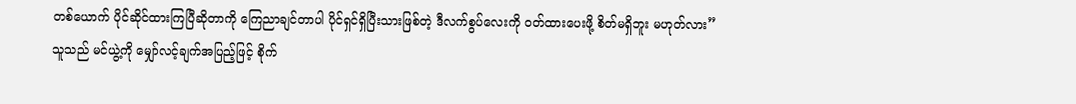တစ်ယောက် ပိုင်ဆိုင်ထားကြပြီဆိုတာကို ကြေညာချင်တာပါ ပိုင်ရှင်ရှိပြီးသားဖြစ်တဲ့ ဒီလက်စွပ်လေးကို ဝတ်ထားပေးဖို့ စိတ်မရှိဘူး မဟုတ်လား”
သူသည် မင်ယွဲ့ကို မျှော်လင့်ချက်အပြည့်ဖြင့် စိုက်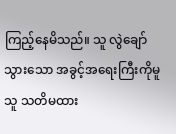ကြည့်နေမိသည်။ သူ လွဲချော်သွားသော အခွင့်အရေးကြီးကိုမူ သူ သတိမထား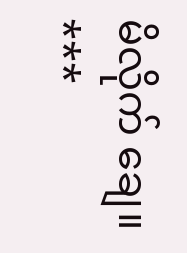မိလိုက် ချေ။
***